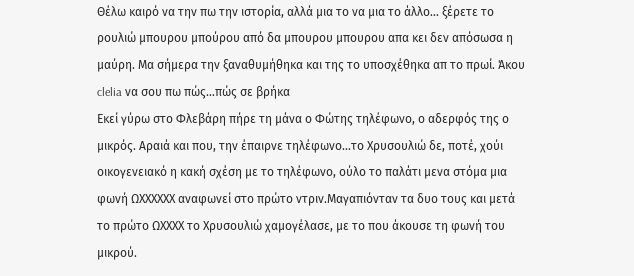Θέλω καιρό να την πω την ιστορία, αλλά μια το να μια το άλλο... ξέρετε το ρουλιώ μπουρου μπούρου από δα μπουρου μπουρου απα κει δεν απόσωσα η μαύρη. Μα σήμερα την ξαναθυμήθηκα και της το υποσχέθηκα απ το πρωί. Άκου clelia να σου πω πώς...πώς σε βρήκα
Εκεί γύρω στο Φλεβάρη πήρε τη μάνα ο Φώτης τηλέφωνο, ο αδερφός της ο μικρός. Αραιά και που, την έπαιρνε τηλέφωνο...το Χρυσουλιώ δε, ποτέ, χούι οικογενειακό η κακή σχέση με το τηλέφωνο, ούλο το παλάτι μενα στόμα μια φωνή ΩΧΧΧΧΧΧ αναφωνεί στο πρώτο ντριν.Μαγαπιόνταν τα δυο τους και μετά το πρώτο ΩΧΧΧΧ το Χρυσουλιώ χαμογέλασε, με το που άκουσε τη φωνή του μικρού.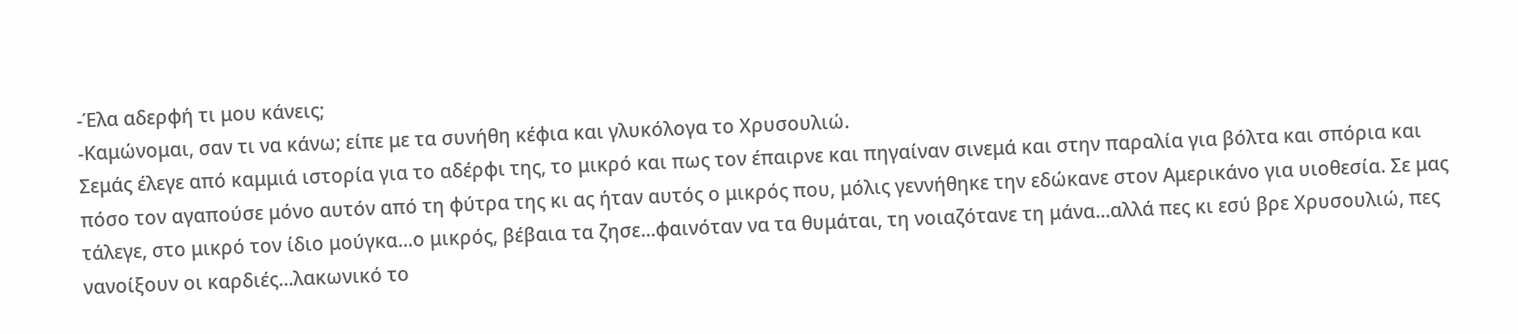-Έλα αδερφή τι μου κάνεις;
-Καμώνομαι, σαν τι να κάνω; είπε με τα συνήθη κέφια και γλυκόλογα το Χρυσουλιώ.
Σεμάς έλεγε από καμμιά ιστορία για το αδέρφι της, το μικρό και πως τον έπαιρνε και πηγαίναν σινεμά και στην παραλία για βόλτα και σπόρια και πόσο τον αγαπούσε μόνο αυτόν από τη φύτρα της κι ας ήταν αυτός ο μικρός που, μόλις γεννήθηκε την εδώκανε στον Αμερικάνο για υιοθεσία. Σε μας τάλεγε, στο μικρό τον ίδιο μούγκα...ο μικρός, βέβαια τα ζησε...φαινόταν να τα θυμάται, τη νοιαζότανε τη μάνα...αλλά πες κι εσύ βρε Χρυσουλιώ, πες νανοίξουν οι καρδιές...λακωνικό το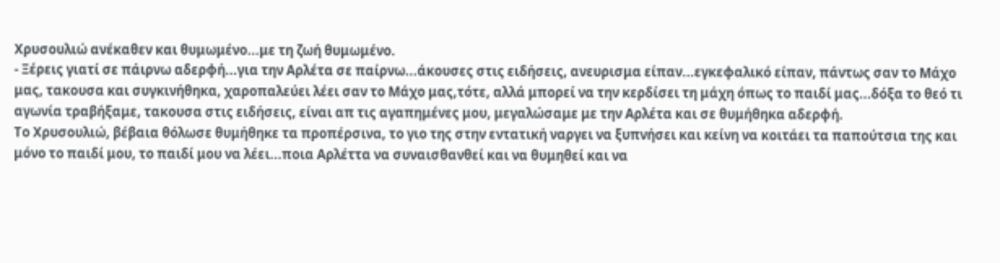Χρυσουλιώ ανέκαθεν και θυμωμένο...με τη ζωή θυμωμένο.
- Ξέρεις γιατί σε πάιρνω αδερφή...για την Αρλέτα σε παίρνω...άκουσες στις ειδήσεις, ανευρισμα είπαν...εγκεφαλικό είπαν, πάντως σαν το Μάχο μας, τακουσα και συγκινήθηκα, χαροπαλεύει λέει σαν το Μάχο μας,τότε, αλλά μπορεί να την κερδίσει τη μάχη όπως το παιδί μας...δόξα το θεό τι αγωνία τραβήξαμε, τακουσα στις ειδήσεις, είναι απ τις αγαπημένες μου, μεγαλώσαμε με την Αρλέτα και σε θυμήθηκα αδερφή.
Το Χρυσουλιώ, βέβαια θόλωσε θυμήθηκε τα προπέρσινα, το γιο της στην εντατική ναργει να ξυπνήσει και κείνη να κοιτάει τα παπούτσια της και μόνο το παιδί μου, το παιδί μου να λέει...ποια Αρλέττα να συναισθανθεί και να θυμηθεί και να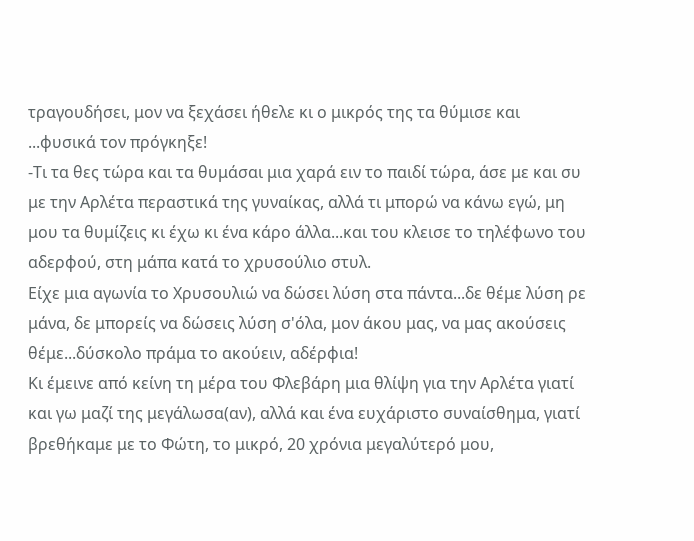τραγουδήσει, μον να ξεχάσει ήθελε κι ο μικρός της τα θύμισε και ...φυσικά τον πρόγκηξε!
-Τι τα θες τώρα και τα θυμάσαι μια χαρά ειν το παιδί τώρα, άσε με και συ με την Αρλέτα περαστικά της γυναίκας, αλλά τι μπορώ να κάνω εγώ, μη μου τα θυμίζεις κι έχω κι ένα κάρο άλλα...και του κλεισε το τηλέφωνο του αδερφού, στη μάπα κατά το χρυσούλιο στυλ.
Είχε μια αγωνία το Χρυσουλιώ να δώσει λύση στα πάντα...δε θέμε λύση ρε μάνα, δε μπορείς να δώσεις λύση σ'όλα, μον άκου μας, να μας ακούσεις θέμε...δύσκολο πράμα το ακούειν, αδέρφια!
Κι έμεινε από κείνη τη μέρα του Φλεβάρη μια θλίψη για την Αρλέτα γιατί και γω μαζί της μεγάλωσα(αν), αλλά και ένα ευχάριστο συναίσθημα, γιατί βρεθήκαμε με το Φώτη, το μικρό, 20 χρόνια μεγαλύτερό μου,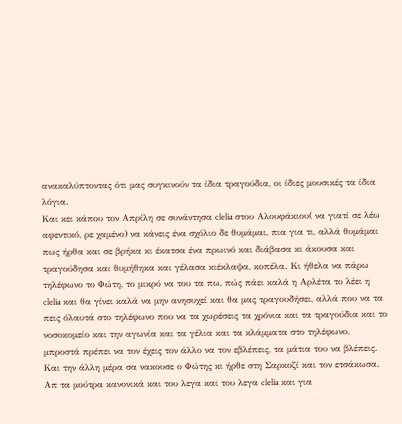ανακαλύπτοντας ότι μας συγκινούν τα ίδια τραγούδια, οι ίδιες μουσικές τα ίδια λόγια.
Και κει κάπου τον Απρίλη σε συνάντησα clelia στου Αλουφάκιου( να γιατί σε λέω αφεντικό, ρε χαμένο) να κάνεις ένα σχόλιο δε θυμάμαι, πια για τι, αλλά θυμάμαι πως ήρθα και σε βρήκα κι έκατσα ένα πρωινό και διάβασα κι άκουσα και τραγούδησα και θυμήθηκα και γέλασα κιέκλαψα, κοπέλα. Κι ήθελα να πάρω τηλέφωνο το Φώτη, το μικρό να του τα πω, πώς πάει καλά η Αρλέτα το λέει η clelia και θα γίνει καλά να μην ανησυχεί και θα μας τραγουδήσει, αλλά που να τα πεις όλαυτά στο τηλέφωνο που να τα χωρέσεις τα χρόνια και τα τραγούδια και το νοσοκομείο και την αγωνία και τα γέλια και τα κλάμματα στο τηλέφωνο, μπροστά πρέπει να τον έχεις τον άλλο να τον εβλέπεις, τα μάτια του να βλέπεις.
Και την άλλη μέρα σα νακουσε ο Φώτης κι ήρθε στη Σαρκοζί και τον ετσάκωσα. Απ τα μούτρα κανονικά και του λεγα και του λεγα clelia και για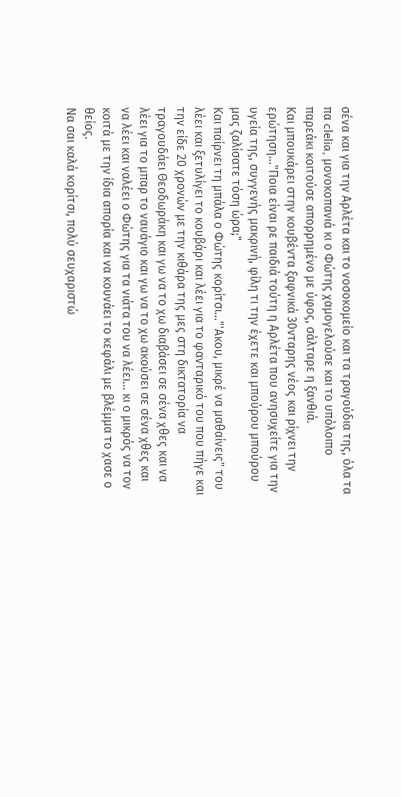σένα και για την Αρλέτα και το νοσοκομείο και τα τραγούδια της, όλα τα πα clelia, μονοκοπανιά κι ο Φώτης χαμογελούσε και το υπόλοιπο παρεάκι κοιτούσε απορρημένο με ύφος, σάλταρε η ξανθιά.
Και μπουκάρει στην κουβέντα ξαφνικά 30νταρης νέος και ρίχνει την ερώτηση..."Ποια είναι ρε παιδιά τούτη η Αρλέτα που ανησυχείτε για την υγεία της, συγγενής μακρινή, φίλη τι την έχετε και μπούρου μπούρου μας ζαλίσατε τόση ώρα;"
Και παίρνει τη μπάλα ο Φώτης κορίτσι..."'Ακου, μικρέ να μαθαίνεις" του λέει και ξετυλίγει το κουβάρι και λέει για το φανταρικό του που πήγε και την είδε 20 χρονών με την κιθάρα της μες στη δικτατορία να τραγουδάει Θεοδωράκη και γω να το χω διαβάσει σε σένα χθες και να λέει για το μπαρ το ναυάγιο και γω να το χω ακούσει σε σένα χθες και να λέει και ναλέει ο Φώτης για τα νιάτα του να λέει... κι ο μικρός να τον κοιτά με την ίδια απορία και να κουνάει το κεφάλι με βλέμμα το χασε ο θείος.
Να σαι καλά κορίτσι, πολύ σευχαριστώ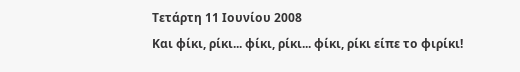Τετάρτη 11 Ιουνίου 2008
Και φίκι, ρίκι... φίκι, ρίκι... φίκι, ρίκι είπε το φιρίκι!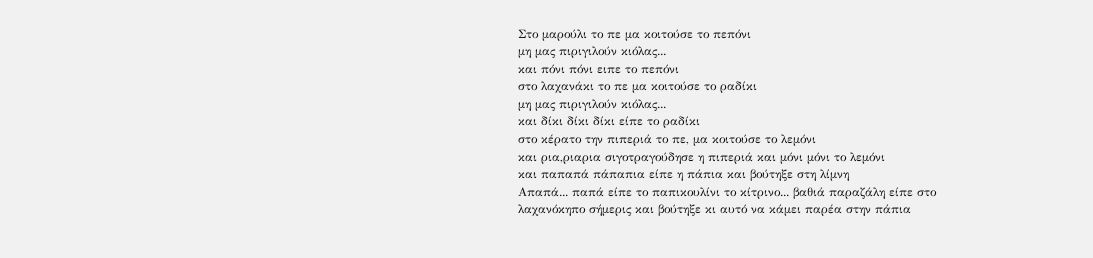Στο μαρούλι το πε μα κοιτούσε το πεπόνι
μη μας πιριγιλούν κιόλας...
και πόνι πόνι ειπε το πεπόνι
στο λαχανάκι το πε μα κοιτούσε το ραδίκι
μη μας πιριγιλούν κιόλας...
και δίκι δίκι δίκι είπε το ραδίκι
στο κέρατο την πιπεριά το πε, μα κοιτούσε το λεμόνι
και ρια,ριαρια σιγοτραγούδησε η πιπεριά και μόνι μόνι το λεμόνι
και παπαπά πάπαπια είπε η πάπια και βούτηξε στη λίμνη
Απαπά... παπά είπε το παπικουλίνι το κίτρινο... βαθιά παραζάλη είπε στο λαχανόκηπο σήμερις και βούτηξε κι αυτό να κάμει παρέα στην πάπια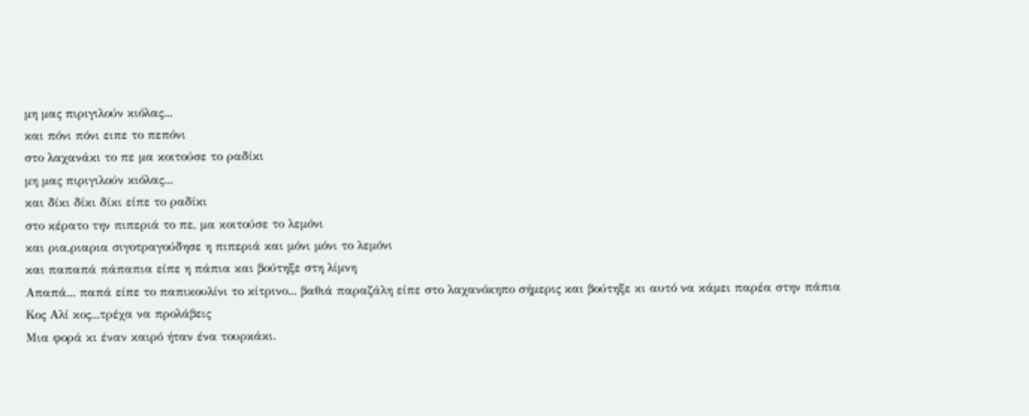μη μας πιριγιλούν κιόλας...
και πόνι πόνι ειπε το πεπόνι
στο λαχανάκι το πε μα κοιτούσε το ραδίκι
μη μας πιριγιλούν κιόλας...
και δίκι δίκι δίκι είπε το ραδίκι
στο κέρατο την πιπεριά το πε, μα κοιτούσε το λεμόνι
και ρια,ριαρια σιγοτραγούδησε η πιπεριά και μόνι μόνι το λεμόνι
και παπαπά πάπαπια είπε η πάπια και βούτηξε στη λίμνη
Απαπά... παπά είπε το παπικουλίνι το κίτρινο... βαθιά παραζάλη είπε στο λαχανόκηπο σήμερις και βούτηξε κι αυτό να κάμει παρέα στην πάπια
Κος Αλί κος...τρέχα να προλάβεις
Μια φορά κι έναν καιρό ήταν ένα τουρκάκι.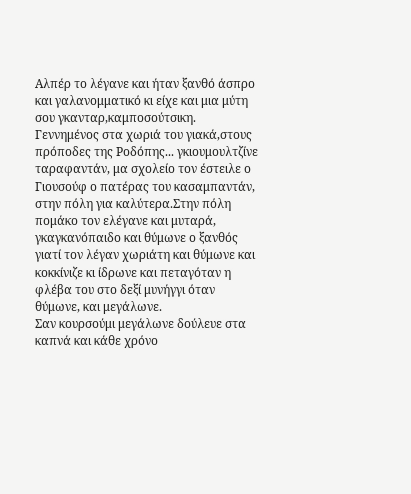Αλπέρ το λέγανε και ήταν ξανθό άσπρο και γαλανομματικό κι είχε και μια μύτη σου γκανταρ,καμποσούτσικη. Γεννημένος στα χωριά του γιακά,στους πρόποδες της Ροδόπης... γκιουμουλτζίνε ταραφαντάν, μα σχολείο τον έστειλε ο Γιουσούφ ο πατέρας του κασαμπαντάν, στην πόλη για καλύτερα.Στην πόλη πομάκο τον ελέγανε και μυταρά, γκαγκανόπαιδο και θύμωνε ο ξανθός γιατί τον λέγαν χωριάτη και θύμωνε και κοκκίνιζε κι ίδρωνε και πεταγόταν η φλέβα του στο δεξί μυνήγγι όταν θύμωνε, και μεγάλωνε.
Σαν κουρσούμι μεγάλωνε δούλευε στα καπνά και κάθε χρόνο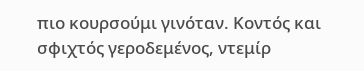πιο κουρσούμι γινόταν. Κοντός και σφιχτός γεροδεμένος, ντεμίρ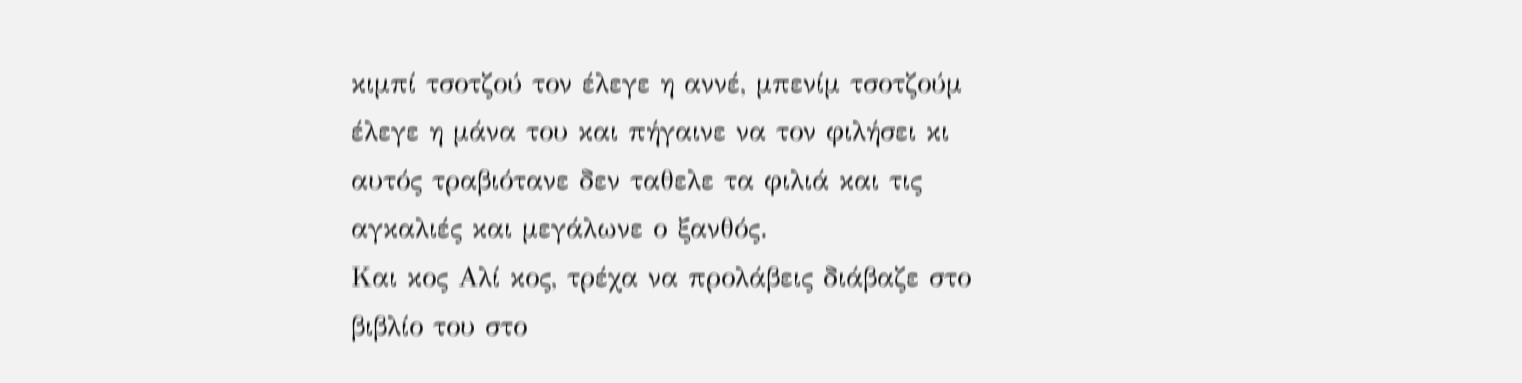κιμπί τσοτζού τον έλεγε η αννέ, μπενίμ τσοτζούμ έλεγε η μάνα του και πήγαινε να τον φιλήσει κι αυτός τραβιότανε δεν ταθελε τα φιλιά και τις αγκαλιές και μεγάλωνε ο ξανθός.
Και κος Αλί κος, τρέχα να προλάβεις διάβαζε στο βιβλίο του στο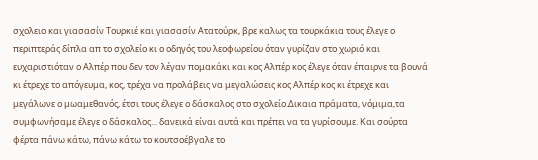σχολειο και γιασασίν Τουρκιέ και γιασασίν Ατατούρκ, βρε καλως τα τουρκάκια τους έλεγε ο περιπτεράς δίπλα απ το σχολείο κι ο οδηγός του λεοφωρείου όταν γυρίζαν στο χωριό και ευχαριστιόταν ο Αλπέρ που δεν τον λέγαν πομακάκι και κος Αλπέρ κος έλεγε όταν έπαιρνε τα βουνά κι έτρεχε το απόγευμα, κος, τρέχα να προλάβεις να μεγαλώσεις κος Αλπέρ κος κι έτρεχε και μεγάλωνε ο μωαμεθανός, έτσι τους έλεγε ο δάσκαλος στο σχολείο.Δικαια πράματα, νόμιμα,τα συμφωνήσαμε έλεγε ο δάσκαλος... δανεικά είναι αυτά και πρέπει να τα γυρίσουμε. Και σούρτα φέρτα πάνω κάτω, πάνω κάτω το κουτσοέβγαλε το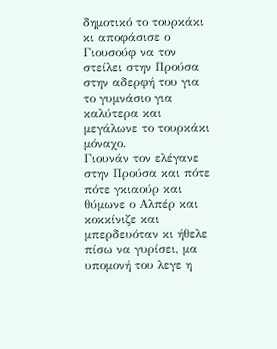δημοτικό το τουρκάκι κι αποφάσισε ο Γιουσούφ να τον στείλει στην Προύσα στην αδερφή του για το γυμνάσιο για καλύτερα και μεγάλωνε το τουρκάκι μόναχο.
Γιουνάν τον ελέγανε στην Προύσα και πότε πότε γκιαούρ και θύμωνε ο Αλπέρ και κοκκίνιζε και μπερδευόταν κι ήθελε πίσω να γυρίσει, μα υπομονή του λεγε η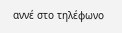αννέ στο τηλέφωνο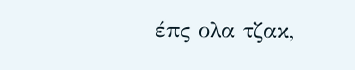έπς ολα τζακ,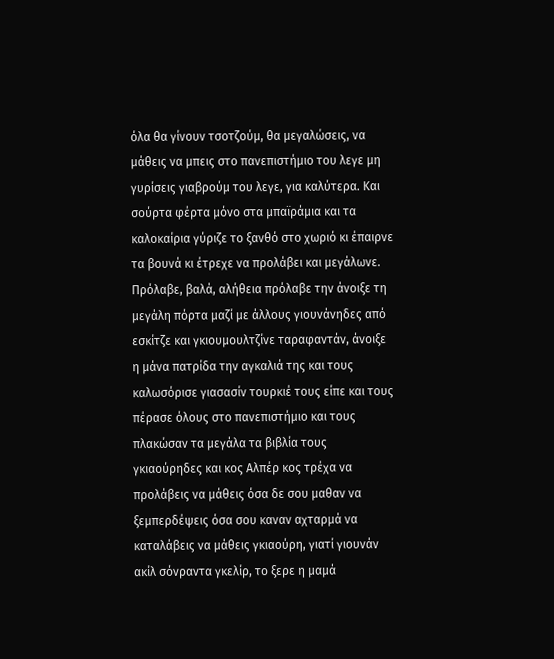όλα θα γίνουν τσοτζούμ, θα μεγαλώσεις, να μάθεις να μπεις στο πανεπιστήμιο του λεγε μη γυρίσεις γιαβρούμ του λεγε, για καλύτερα. Και σούρτα φέρτα μόνο στα μπαϊράμια και τα καλοκαίρια γύριζε το ξανθό στο χωριό κι έπαιρνε τα βουνά κι έτρεχε να προλάβει και μεγάλωνε.
Πρόλαβε, βαλά, αλήθεια πρόλαβε την άνοιξε τη μεγάλη πόρτα μαζί με άλλους γιουνάνηδες από εσκίτζε και γκιουμουλτζίνε ταραφαντάν, άνοιξε η μάνα πατρίδα την αγκαλιά της και τους καλωσόρισε γιασασίν τουρκιέ τους είπε και τους πέρασε όλους στο πανεπιστήμιο και τους πλακώσαν τα μεγάλα τα βιβλία τους γκιαούρηδες και κος Αλπέρ κος τρέχα να προλάβεις να μάθεις όσα δε σου μαθαν να ξεμπερδέψεις όσα σου καναν αχταρμά να καταλάβεις να μάθεις γκιαούρη, γιατί γιουνάν ακίλ σόνραντα γκελίρ, το ξερε η μαμά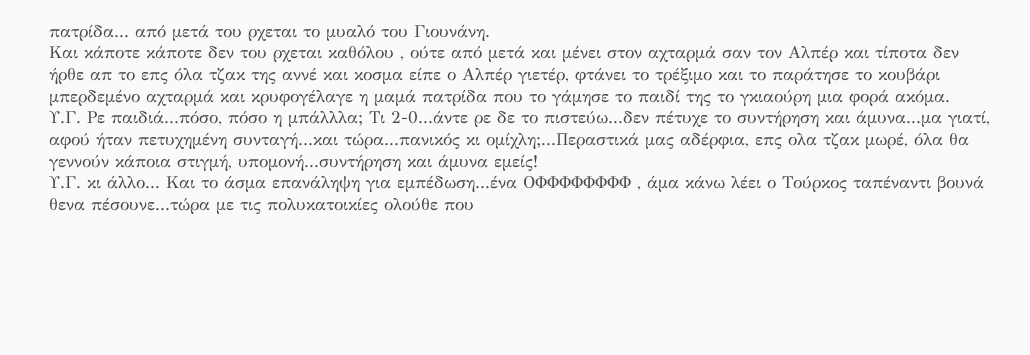πατρίδα... από μετά του ρχεται το μυαλό του Γιουνάνη.
Και κάποτε κάποτε δεν του ρχεται καθόλου , ούτε από μετά και μένει στον αχταρμά σαν τον Αλπέρ και τίποτα δεν ήρθε απ το επς όλα τζακ της αννέ και κοσμα είπε ο Αλπέρ γιετέρ, φτάνει το τρέξιμο και το παράτησε το κουβάρι μπερδεμένο αχταρμά και κρυφογέλαγε η μαμά πατρίδα που το γάμησε το παιδί της το γκιαούρη μια φορά ακόμα.
Υ.Γ. Ρε παιδιά...πόσο, πόσο η μπάλλλα; Τι 2-0...άντε ρε δε το πιστεύω...δεν πέτυχε το συντήρηση και άμυνα...μα γιατί, αφού ήταν πετυχημένη συνταγή...και τώρα...πανικός κι ομίχλη;...Περαστικά μας αδέρφια, επς ολα τζακ μωρέ, όλα θα γεννούν κάποια στιγμή, υπομονή...συντήρηση και άμυνα εμείς!
Υ.Γ. κι άλλο... Και το άσμα επανάληψη για εμπέδωση...ένα ΟΦΦΦΦΦΦΦΦ , άμα κάνω λέει ο Τούρκος ταπέναντι βουνά θενα πέσουνε...τώρα με τις πολυκατοικίες ολούθε που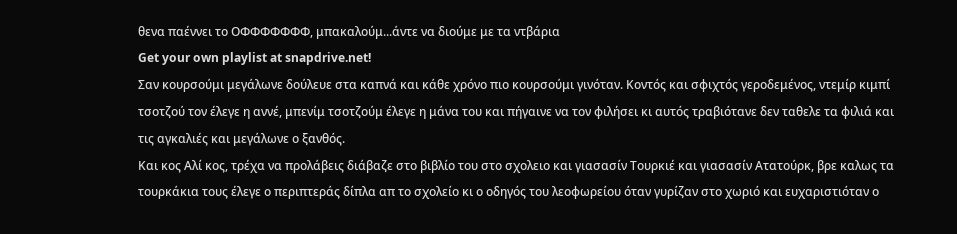θενα παέννει το ΟΦΦΦΦΦΦΦ, μπακαλούμ...άντε να διούμε με τα ντβάρια
Get your own playlist at snapdrive.net!
Σαν κουρσούμι μεγάλωνε δούλευε στα καπνά και κάθε χρόνο πιο κουρσούμι γινόταν. Κοντός και σφιχτός γεροδεμένος, ντεμίρ κιμπί τσοτζού τον έλεγε η αννέ, μπενίμ τσοτζούμ έλεγε η μάνα του και πήγαινε να τον φιλήσει κι αυτός τραβιότανε δεν ταθελε τα φιλιά και τις αγκαλιές και μεγάλωνε ο ξανθός.
Και κος Αλί κος, τρέχα να προλάβεις διάβαζε στο βιβλίο του στο σχολειο και γιασασίν Τουρκιέ και γιασασίν Ατατούρκ, βρε καλως τα τουρκάκια τους έλεγε ο περιπτεράς δίπλα απ το σχολείο κι ο οδηγός του λεοφωρείου όταν γυρίζαν στο χωριό και ευχαριστιόταν ο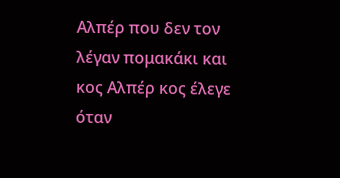Αλπέρ που δεν τον λέγαν πομακάκι και κος Αλπέρ κος έλεγε όταν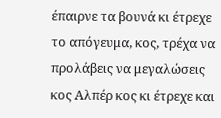έπαιρνε τα βουνά κι έτρεχε το απόγευμα, κος, τρέχα να προλάβεις να μεγαλώσεις κος Αλπέρ κος κι έτρεχε και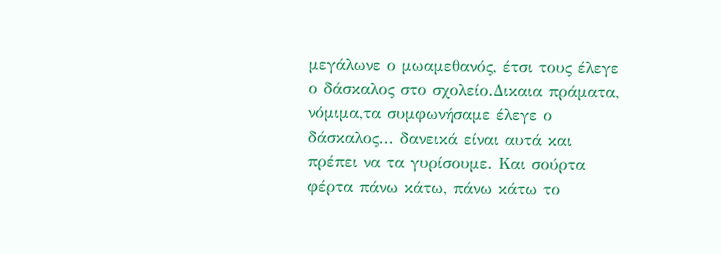μεγάλωνε ο μωαμεθανός, έτσι τους έλεγε ο δάσκαλος στο σχολείο.Δικαια πράματα, νόμιμα,τα συμφωνήσαμε έλεγε ο δάσκαλος... δανεικά είναι αυτά και πρέπει να τα γυρίσουμε. Και σούρτα φέρτα πάνω κάτω, πάνω κάτω το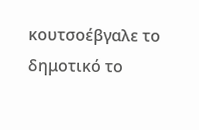κουτσοέβγαλε το δημοτικό το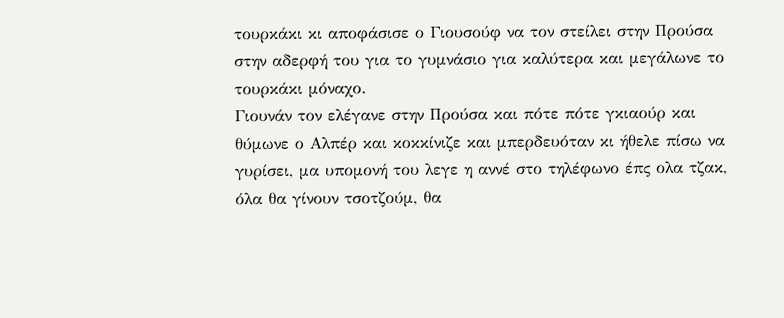τουρκάκι κι αποφάσισε ο Γιουσούφ να τον στείλει στην Προύσα στην αδερφή του για το γυμνάσιο για καλύτερα και μεγάλωνε το τουρκάκι μόναχο.
Γιουνάν τον ελέγανε στην Προύσα και πότε πότε γκιαούρ και θύμωνε ο Αλπέρ και κοκκίνιζε και μπερδευόταν κι ήθελε πίσω να γυρίσει, μα υπομονή του λεγε η αννέ στο τηλέφωνο έπς ολα τζακ, όλα θα γίνουν τσοτζούμ, θα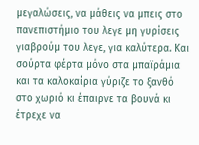μεγαλώσεις, να μάθεις να μπεις στο πανεπιστήμιο του λεγε μη γυρίσεις γιαβρούμ του λεγε, για καλύτερα. Και σούρτα φέρτα μόνο στα μπαϊράμια και τα καλοκαίρια γύριζε το ξανθό στο χωριό κι έπαιρνε τα βουνά κι έτρεχε να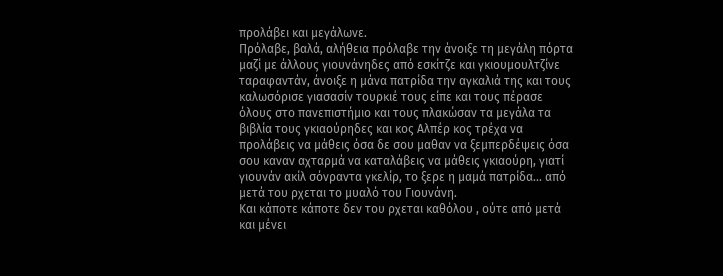προλάβει και μεγάλωνε.
Πρόλαβε, βαλά, αλήθεια πρόλαβε την άνοιξε τη μεγάλη πόρτα μαζί με άλλους γιουνάνηδες από εσκίτζε και γκιουμουλτζίνε ταραφαντάν, άνοιξε η μάνα πατρίδα την αγκαλιά της και τους καλωσόρισε γιασασίν τουρκιέ τους είπε και τους πέρασε όλους στο πανεπιστήμιο και τους πλακώσαν τα μεγάλα τα βιβλία τους γκιαούρηδες και κος Αλπέρ κος τρέχα να προλάβεις να μάθεις όσα δε σου μαθαν να ξεμπερδέψεις όσα σου καναν αχταρμά να καταλάβεις να μάθεις γκιαούρη, γιατί γιουνάν ακίλ σόνραντα γκελίρ, το ξερε η μαμά πατρίδα... από μετά του ρχεται το μυαλό του Γιουνάνη.
Και κάποτε κάποτε δεν του ρχεται καθόλου , ούτε από μετά και μένει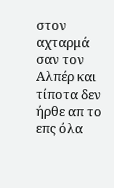στον αχταρμά σαν τον Αλπέρ και τίποτα δεν ήρθε απ το επς όλα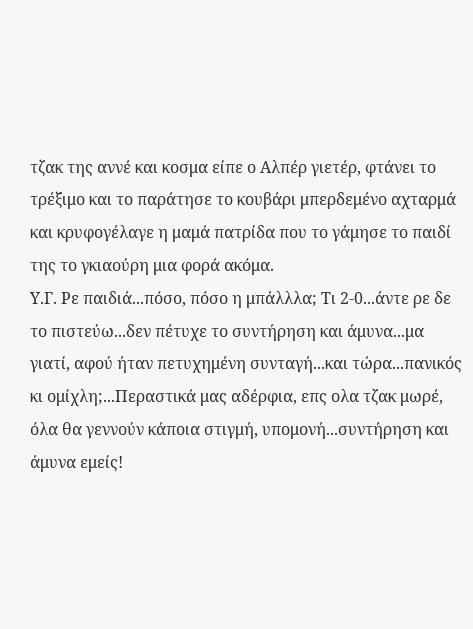τζακ της αννέ και κοσμα είπε ο Αλπέρ γιετέρ, φτάνει το τρέξιμο και το παράτησε το κουβάρι μπερδεμένο αχταρμά και κρυφογέλαγε η μαμά πατρίδα που το γάμησε το παιδί της το γκιαούρη μια φορά ακόμα.
Υ.Γ. Ρε παιδιά...πόσο, πόσο η μπάλλλα; Τι 2-0...άντε ρε δε το πιστεύω...δεν πέτυχε το συντήρηση και άμυνα...μα γιατί, αφού ήταν πετυχημένη συνταγή...και τώρα...πανικός κι ομίχλη;...Περαστικά μας αδέρφια, επς ολα τζακ μωρέ, όλα θα γεννούν κάποια στιγμή, υπομονή...συντήρηση και άμυνα εμείς!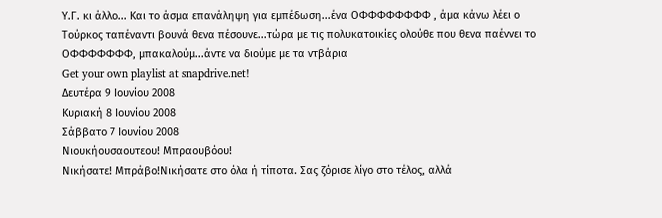Υ.Γ. κι άλλο... Και το άσμα επανάληψη για εμπέδωση...ένα ΟΦΦΦΦΦΦΦΦ , άμα κάνω λέει ο Τούρκος ταπέναντι βουνά θενα πέσουνε...τώρα με τις πολυκατοικίες ολούθε που θενα παέννει το ΟΦΦΦΦΦΦΦ, μπακαλούμ...άντε να διούμε με τα ντβάρια
Get your own playlist at snapdrive.net!
Δευτέρα 9 Ιουνίου 2008
Κυριακή 8 Ιουνίου 2008
Σάββατο 7 Ιουνίου 2008
Νιουκήουσαουτεου! Μπραουβόου!
Νικήσατε! Μπράβο!Νικήσατε στο όλα ή τίποτα. Σας ζόρισε λίγο στο τέλος, αλλά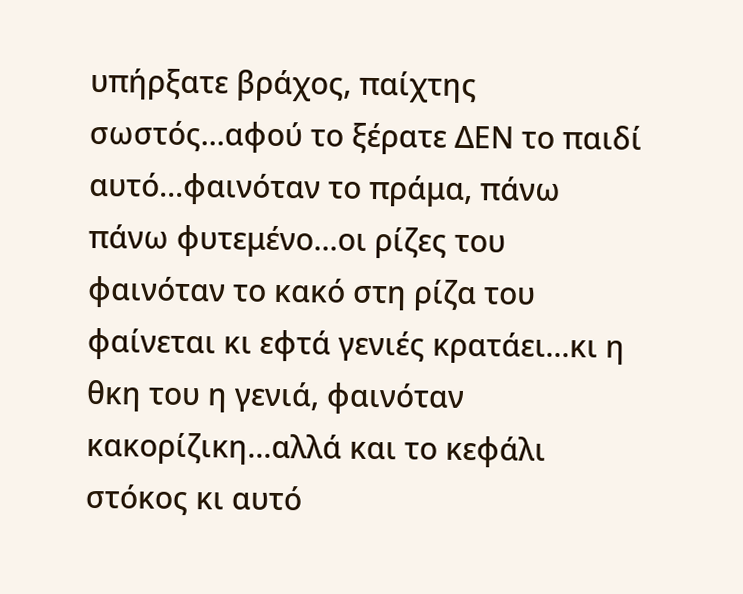υπήρξατε βράχος, παίχτης σωστός...αφού το ξέρατε ΔΕΝ το παιδί αυτό...φαινόταν το πράμα, πάνω πάνω φυτεμένο...οι ρίζες του φαινόταν το κακό στη ρίζα του φαίνεται κι εφτά γενιές κρατάει...κι η θκη του η γενιά, φαινόταν κακορίζικη...αλλά και το κεφάλι στόκος κι αυτό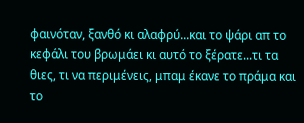φαινόταν, ξανθό κι αλαφρύ...και το ψάρι απ το κεφάλι του βρωμάει κι αυτό το ξέρατε...τι τα θιες, τι να περιμένεις, μπαμ έκανε το πράμα και το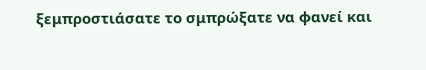ξεμπροστιάσατε το σμπρώξατε να φανεί και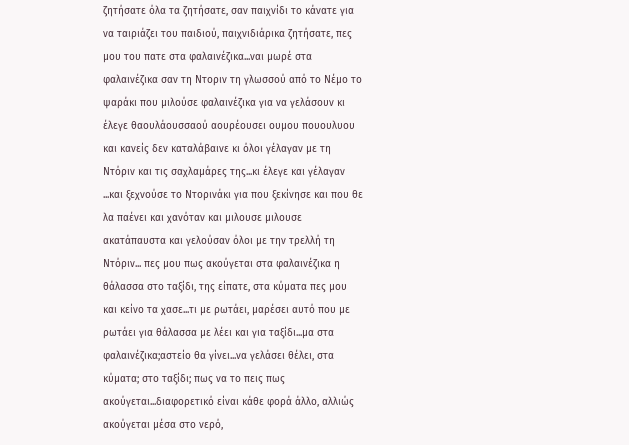ζητήσατε όλα τα ζητήσατε, σαν παιχνίδι το κάνατε για να ταιριάζει του παιδιού, παιχνιδιάρικα ζητήσατε, πες μου του πατε στα φαλαινέζικα...ναι μωρέ στα φαλαινέζικα σαν τη Ντοριν τη γλωσσού από το Νέμο το ψαράκι που μιλούσε φαλαινέζικα για να γελάσουν κι έλεγε θαουλάουσσαού αουρέουσει ουμου πουουλυου και κανείς δεν καταλάβαινε κι όλοι γέλαγαν με τη Ντόριν και τις σαχλαμάρες της...κι έλεγε και γέλαγαν ...και ξεχνούσε το Ντορινάκι για που ξεκίνησε και που θε λα παένει και χανόταν και μιλουσε μιλουσε ακατάπαυστα και γελούσαν όλοι με την τρελλή τη Ντόριν... πες μου πως ακούγεται στα φαλαινέζικα η θάλασσα στο ταξίδι, της είπατε, στα κύματα πες μου και κείνο τα χασε...τι με ρωτάει, μαρέσει αυτό που με ρωτάει για θάλασσα με λέει και για ταξίδι...μα στα φαλαινέζικα;αστείο θα γίνει...να γελάσει θέλει, στα κύματα; στο ταξίδι; πως να το πεις πως ακούγεται...διαφορετικό είναι κάθε φορά άλλο, αλλιώς ακούγεται μέσα στο νερό,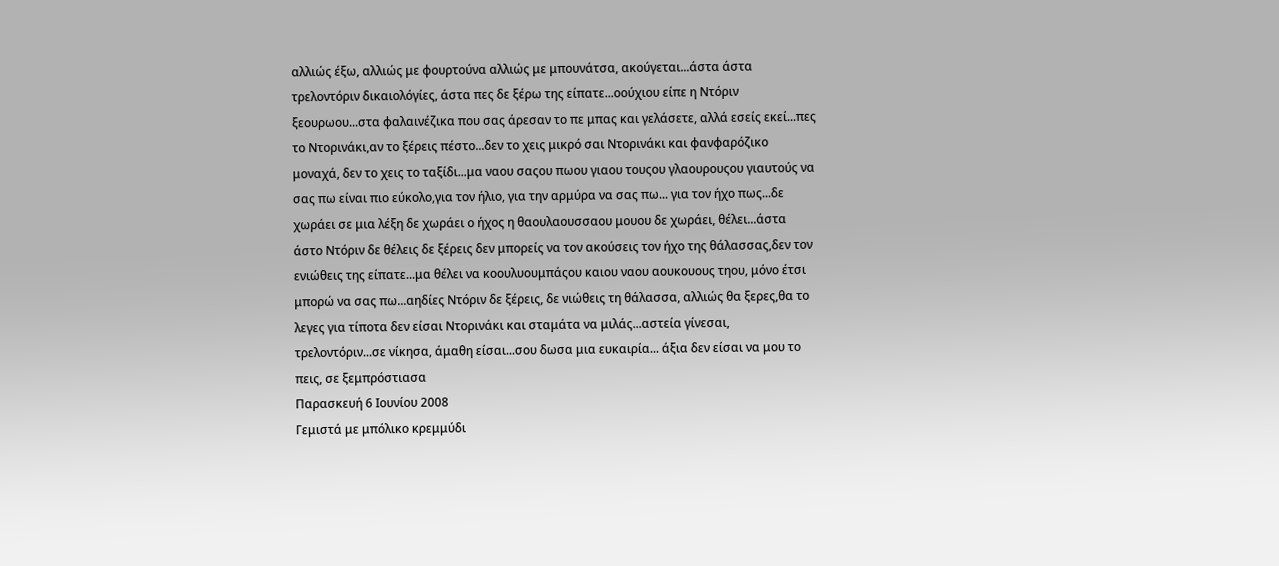αλλιώς έξω, αλλιώς με φουρτούνα αλλιώς με μπουνάτσα, ακούγεται...άστα άστα τρελοντόριν δικαιολόγίες, άστα πες δε ξέρω της είπατε...οούχιου είπε η Ντόριν ξεουρωου...στα φαλαινέζικα που σας άρεσαν το πε μπας και γελάσετε, αλλά εσείς εκεί...πες το Ντορινάκι,αν το ξέρεις πέστο...δεν το χεις μικρό σαι Ντορινάκι και φανφαρόζικο μοναχά, δεν το χεις το ταξίδι...μα ναου σαςου πωου γιαου τουςου γλαουρουςου γιαυτούς να σας πω είναι πιο εύκολο,για τον ήλιο, για την αρμύρα να σας πω... για τον ήχο πως...δε χωράει σε μια λέξη δε χωράει ο ήχος η θαουλαουσσαου μουου δε χωράει, θέλει...άστα άστο Ντόριν δε θέλεις δε ξέρεις δεν μπορείς να τον ακούσεις τον ήχο της θάλασσας,δεν τον ενιώθεις της είπατε...μα θέλει να κοουλυουμπάςου καιου ναου αουκουους τηου, μόνο έτσι μπορώ να σας πω...αηδίες Ντόριν δε ξέρεις, δε νιώθεις τη θάλασσα, αλλιώς θα ξερες,θα το λεγες για τίποτα δεν είσαι Ντορινάκι και σταμάτα να μιλάς...αστεία γίνεσαι, τρελοντόριν...σε νίκησα, άμαθη είσαι...σου δωσα μια ευκαιρία... άξια δεν είσαι να μου το πεις, σε ξεμπρόστιασα
Παρασκευή 6 Ιουνίου 2008
Γεμιστά με μπόλικο κρεμμύδι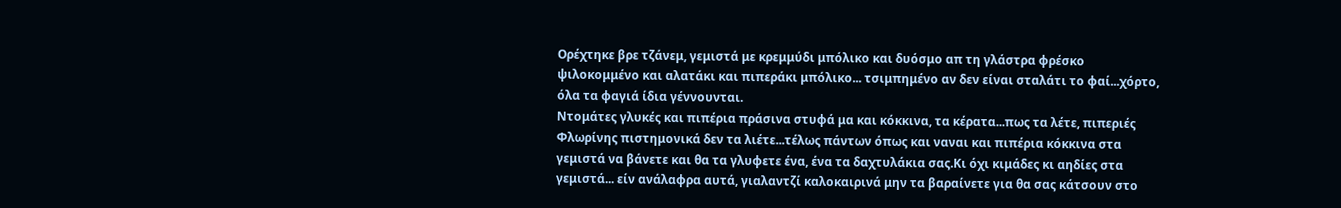Ορέχτηκε βρε τζάνεμ, γεμιστά με κρεμμύδι μπόλικο και δυόσμο απ τη γλάστρα φρέσκο ψιλοκομμένο και αλατάκι και πιπεράκι μπόλικο... τσιμπημένο αν δεν είναι σταλάτι το φαί...χόρτο, όλα τα φαγιά ίδια γέννουνται.
Ντομάτες γλυκές και πιπέρια πράσινα στυφά μα και κόκκινα, τα κέρατα...πως τα λέτε, πιπεριές Φλωρίνης πιστημονικά δεν τα λιέτε...τέλως πάντων όπως και ναναι και πιπέρια κόκκινα στα γεμιστά να βάνετε και θα τα γλυφετε ένα, ένα τα δαχτυλάκια σας.Κι όχι κιμάδες κι αηδίες στα γεμιστά... είν ανάλαφρα αυτά, γιαλαντζί καλοκαιρινά μην τα βαραίνετε για θα σας κάτσουν στο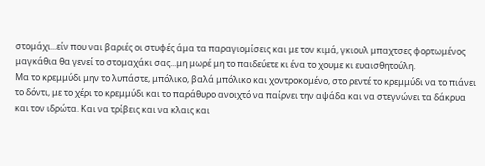στομάχι...είν που ναι βαριές οι στυφές άμα τα παραγιομίσεις και με τον κιμά, γκιουλ μπαχτσες φορτωμένος μαγκάθια θα γενεί το στομαχάκι σας...μη μωρέ μη το παιδεύετε κι ένα το χουμε κι ευαισθητούλη.
Μα το κρεμμύδι μην το λυπάστε, μπόλικο, βαλά μπόλικο και χοντροκομένο, στο ρεντέ το κρεμμύδι να το πιάνει το δόντι, με το χέρι το κρεμμύδι και το παράθυρο ανοιχτό να παίρνει την αψάδα και να στεγνώνει τα δάκρυα και τον ιδρώτα. Και να τρίβεις και να κλαις και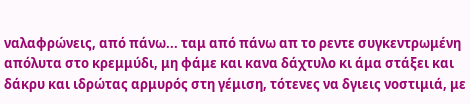ναλαφρώνεις, από πάνω... ταμ από πάνω απ το ρεντε συγκεντρωμένη απόλυτα στο κρεμμύδι, μη φάμε και κανα δάχτυλο κι άμα στάξει και δάκρυ και ιδρώτας αρμυρός στη γέμιση, τότενες να δγιεις νοστιμιά, με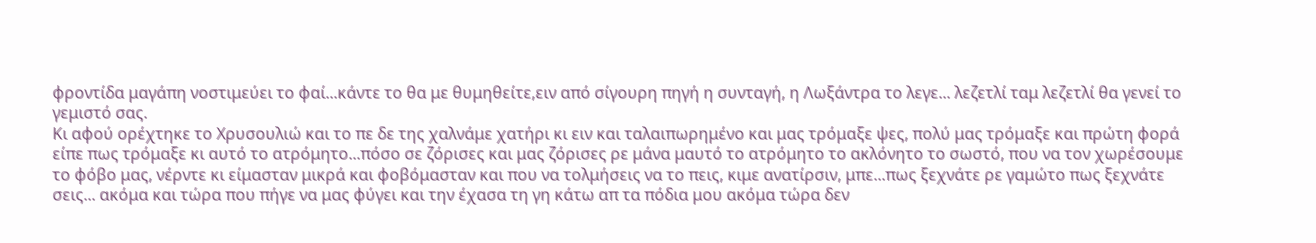φροντίδα μαγάπη νοστιμεύει το φαί...κάντε το θα με θυμηθείτε,ειν από σίγουρη πηγή η συνταγή, η Λωξάντρα το λεγε... λεζετλί ταμ λεζετλί θα γενεί το γεμιστό σας.
Κι αφού ορέχτηκε το Χρυσουλιώ και το πε δε της χαλνάμε χατήρι κι ειν και ταλαιπωρημένο και μας τρόμαξε ψες, πολύ μας τρόμαξε και πρώτη φορά είπε πως τρόμαξε κι αυτό το ατρόμητο...πόσο σε ζόρισες και μας ζόρισες ρε μάνα μαυτό το ατρόμητο το ακλόνητο το σωστό, που να τον χωρέσουμε το φόβο μας, νέρντε κι είμασταν μικρά και φοβόμασταν και που να τολμήσεις να το πεις, κιμε ανατίρσιν, μπε...πως ξεχνάτε ρε γαμώτο πως ξεχνάτε σεις... ακόμα και τώρα που πήγε να μας φύγει και την έχασα τη γη κάτω απ τα πόδια μου ακόμα τώρα δεν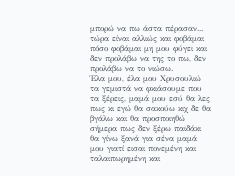μπορώ να πω άστα πέρασαν... τώρα είναι αλλιώς και φοβάμαι πόσο φοβάμαι μη μου φύγει και δεν προλάβω να της το πω, δεν προλάβω να το νιώσω.
Έλα μου, έλα μου Χρυσουλιώ τα γεμιστά να φκιάσουμε που τα ξέρεις, μαμά μου εσύ θα λες πως κι εγώ θα σακούω κιχ δε θα βγάλω και θα προσποιηθώ σήμερα πως δεν ξέρω παιδάκι θα γίνω ξανά για σένα μαμά μου γιατί εισαι πονεμένη και ταλαιπωρημένη και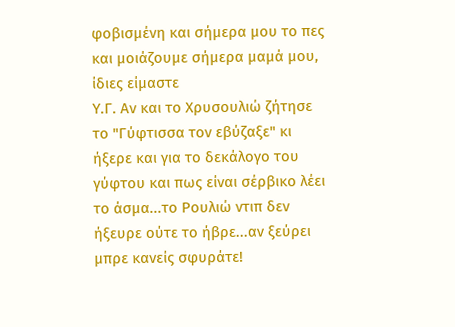φοβισμένη και σήμερα μου το πες και μοιάζουμε σήμερα μαμά μου, ίδιες είμαστε
Υ.Γ. Αν και το Χρυσουλιώ ζήτησε το "Γύφτισσα τον εβύζαξε" κι ήξερε και για το δεκάλογο του γύφτου και πως είναι σέρβικο λέει το άσμα...το Ρουλιώ ντιπ δεν ήξευρε ούτε το ήβρε...αν ξεύρει μπρε κανείς σφυράτε!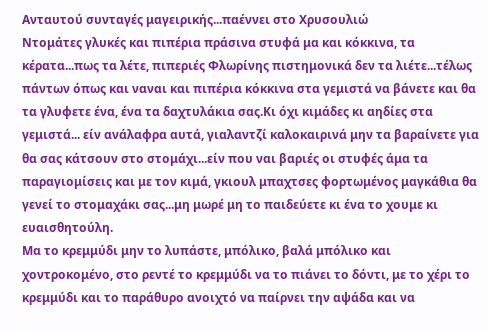Ανταυτού συνταγές μαγειρικής...παέννει στο Χρυσουλιώ
Ντομάτες γλυκές και πιπέρια πράσινα στυφά μα και κόκκινα, τα κέρατα...πως τα λέτε, πιπεριές Φλωρίνης πιστημονικά δεν τα λιέτε...τέλως πάντων όπως και ναναι και πιπέρια κόκκινα στα γεμιστά να βάνετε και θα τα γλυφετε ένα, ένα τα δαχτυλάκια σας.Κι όχι κιμάδες κι αηδίες στα γεμιστά... είν ανάλαφρα αυτά, γιαλαντζί καλοκαιρινά μην τα βαραίνετε για θα σας κάτσουν στο στομάχι...είν που ναι βαριές οι στυφές άμα τα παραγιομίσεις και με τον κιμά, γκιουλ μπαχτσες φορτωμένος μαγκάθια θα γενεί το στομαχάκι σας...μη μωρέ μη το παιδεύετε κι ένα το χουμε κι ευαισθητούλη.
Μα το κρεμμύδι μην το λυπάστε, μπόλικο, βαλά μπόλικο και χοντροκομένο, στο ρεντέ το κρεμμύδι να το πιάνει το δόντι, με το χέρι το κρεμμύδι και το παράθυρο ανοιχτό να παίρνει την αψάδα και να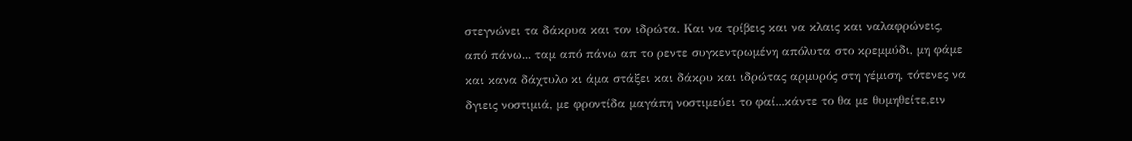στεγνώνει τα δάκρυα και τον ιδρώτα. Και να τρίβεις και να κλαις και ναλαφρώνεις, από πάνω... ταμ από πάνω απ το ρεντε συγκεντρωμένη απόλυτα στο κρεμμύδι, μη φάμε και κανα δάχτυλο κι άμα στάξει και δάκρυ και ιδρώτας αρμυρός στη γέμιση, τότενες να δγιεις νοστιμιά, με φροντίδα μαγάπη νοστιμεύει το φαί...κάντε το θα με θυμηθείτε,ειν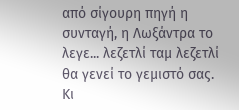από σίγουρη πηγή η συνταγή, η Λωξάντρα το λεγε... λεζετλί ταμ λεζετλί θα γενεί το γεμιστό σας.
Κι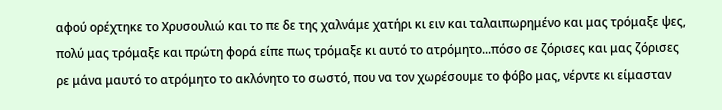αφού ορέχτηκε το Χρυσουλιώ και το πε δε της χαλνάμε χατήρι κι ειν και ταλαιπωρημένο και μας τρόμαξε ψες, πολύ μας τρόμαξε και πρώτη φορά είπε πως τρόμαξε κι αυτό το ατρόμητο...πόσο σε ζόρισες και μας ζόρισες ρε μάνα μαυτό το ατρόμητο το ακλόνητο το σωστό, που να τον χωρέσουμε το φόβο μας, νέρντε κι είμασταν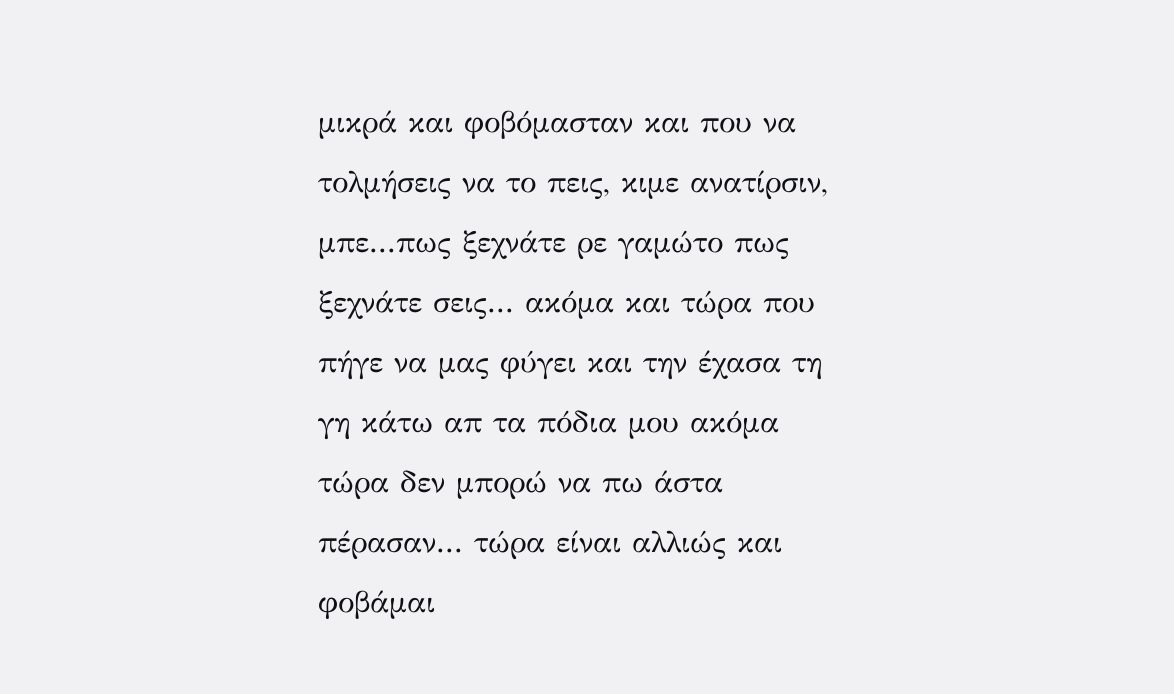μικρά και φοβόμασταν και που να τολμήσεις να το πεις, κιμε ανατίρσιν, μπε...πως ξεχνάτε ρε γαμώτο πως ξεχνάτε σεις... ακόμα και τώρα που πήγε να μας φύγει και την έχασα τη γη κάτω απ τα πόδια μου ακόμα τώρα δεν μπορώ να πω άστα πέρασαν... τώρα είναι αλλιώς και φοβάμαι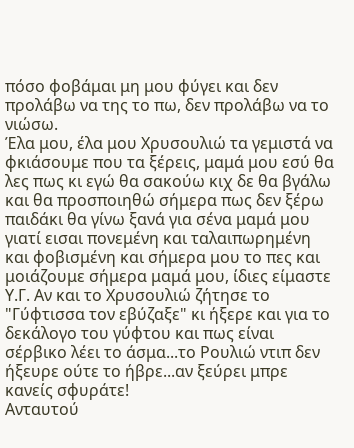πόσο φοβάμαι μη μου φύγει και δεν προλάβω να της το πω, δεν προλάβω να το νιώσω.
Έλα μου, έλα μου Χρυσουλιώ τα γεμιστά να φκιάσουμε που τα ξέρεις, μαμά μου εσύ θα λες πως κι εγώ θα σακούω κιχ δε θα βγάλω και θα προσποιηθώ σήμερα πως δεν ξέρω παιδάκι θα γίνω ξανά για σένα μαμά μου γιατί εισαι πονεμένη και ταλαιπωρημένη και φοβισμένη και σήμερα μου το πες και μοιάζουμε σήμερα μαμά μου, ίδιες είμαστε
Υ.Γ. Αν και το Χρυσουλιώ ζήτησε το "Γύφτισσα τον εβύζαξε" κι ήξερε και για το δεκάλογο του γύφτου και πως είναι σέρβικο λέει το άσμα...το Ρουλιώ ντιπ δεν ήξευρε ούτε το ήβρε...αν ξεύρει μπρε κανείς σφυράτε!
Ανταυτού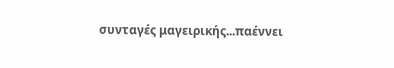συνταγές μαγειρικής...παέννει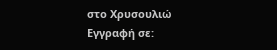στο Χρυσουλιώ
Εγγραφή σε: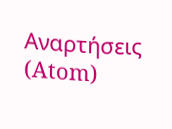Αναρτήσεις (Atom)